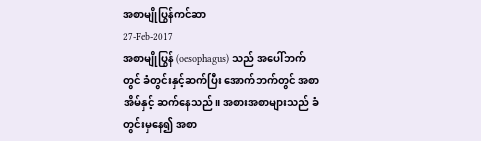အစာမျိုပြွန်ကင်ဆာ
27-Feb-2017
အစာမျိုပြွန် (oesophagus) သည် အပေါ်ဘက်တွင် ခံတွင်းနှင့်ဆက်ပြီး အောက်ဘက်တွင် အစာအိမ်နှင့် ဆက်နေသည်။ အစားအစာများသည် ခံတွင်းမှနေ၍ အစာ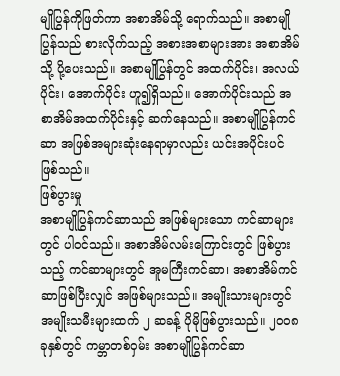မျိုပြွန်ကိုဖြတ်ကာ အစာအိမ်သို့ ရောက်သည်။ အစာမျိုပြွန်သည် စားလိုက်သည့် အစားအစာများအား အစာအိမ်သို့ ပို့ပေးသည်။ အစာမျိုပြွန်တွင် အထက်ပိုင်း၊ အလယ်ပိုင်း၊ အောက်ပိုင်း ဟူ၍ရှိသည်။ အောက်ပိုင်းသည် အစာအိမ်အထက်ပိုင်းနှင့် ဆက်နေသည်။ အစာမျိုပြွန်ကင်ဆာ အဖြစ်အများဆုံးနေရာမှာလည်း ယင်းအပိုင်းပင် ဖြစ်သည်။
ဖြစ်ပွားမှု
အစာမျိုပြွန်ကင်ဆာသည် အဖြစ်များသော ကင်ဆာများတွင် ပါဝင်သည်။ အစာအိမ်လမ်းကြောင်းတွင် ဖြစ်ပွားသည့် ကင်ဆာများတွင် အူမကြီးကင်ဆာ၊ အစာအိမ်ကင်ဆာဖြစ်ပြီးလျှင် အဖြစ်များသည်။ အမျိုးသားများတွင် အမျိုးသမီးများထက် ၂ ဆခန့် ပိုမိုဖြစ်ပွားသည်။ ၂ဝဝ၈ ခုနှစ်တွင် ကမ္ဘာတစ်ဝှမ်း အစာမျိုပြွန်ကင်ဆာ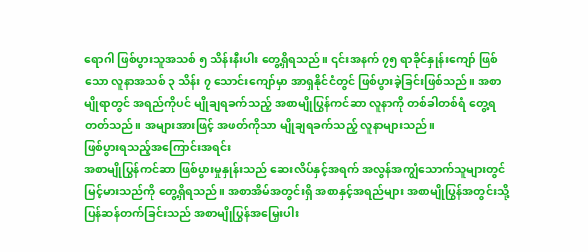ရောဂါ ဖြစ်ပွားသူအသစ် ၅ သိန်းနီးပါး တွေ့ရှိရသည်။ ၎င်းအနက် ၇၅ ရာခိုင်နှုန်းကျော် ဖြစ်သော လူနာအသစ် ၃ သိန်း ၇ သောင်းကျော်မှာ အာရှနိုင်ငံတွင် ဖြစ်ပွားခဲ့ခြင်းဖြစ်သည်။ အစာမျိုရာတွင် အရည်ကိုပင် မျိုချရခက်သည့် အစာမျိုပြွန်ကင်ဆာ လူနာကို တစ်ခါတစ်ရံ တွေ့ရတတ်သည်။ အများအားဖြင့် အဖတ်ကိုသာ မျိုချရခက်သည့် လူနာများသည်။
ဖြစ်ပွားရသည့်အကြောင်းအရင်း
အစာမျိုပြွန်ကင်ဆာ ဖြစ်ပွားမှုနှုန်းသည် ဆေးလိပ်နှင့်အရက် အလွန်အကျွံသောက်သူများတွင် မြင့်မားသည်ကို တွေ့ရှိရသည်။ အစာအိမ်အတွင်းရှိ အစာနှင့်အရည်များ အစာမျိုပြွန်အတွင်းသို့ ပြန်ဆန်တက်ခြင်းသည် အစာမျိုပြွန်အမြှေးပါး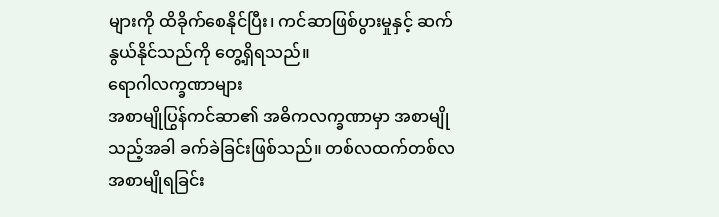များကို ထိခိုက်စေနိုင်ပြီး၊ ကင်ဆာဖြစ်ပွားမှုနှင့် ဆက်နွယ်နိုင်သည်ကို တွေ့ရှိရသည်။
ရောဂါလက္ခဏာများ
အစာမျိုပြွန်ကင်ဆာ၏ အဓိကလက္ခဏာမှာ အစာမျိုသည့်အခါ ခက်ခဲခြင်းဖြစ်သည်။ တစ်လထက်တစ်လ အစာမျိုရခြင်း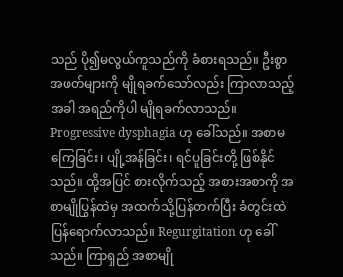သည် ပို၍မလွယ်ကူသည်ကို ခံစားရသည်။ ဦးစွာအဖတ်များကို မျိုရခက်သော်လည်း ကြာလာသည့်အခါ အရည်ကိုပါ မျိုရခက်လာသည်။ Progressive dysphagia ဟု ခေါ်သည်။ အစာမကြေခြင်း၊ ပျို့အန်ခြင်း၊ ရင်ပူခြင်းတို့ ဖြစ်နိုင်သည်။ ထို့အပြင် စားလိုက်သည့် အစားအစာကို အစာမျိုပြွန်ထဲမှ အထက်သို့ပြန်တက်ပြီး ခံတွင်းထဲ ပြန်ရောက်လာသည်။ Regurgitation ဟု ခေါ်သည်။ ကြာရှည် အစာမျို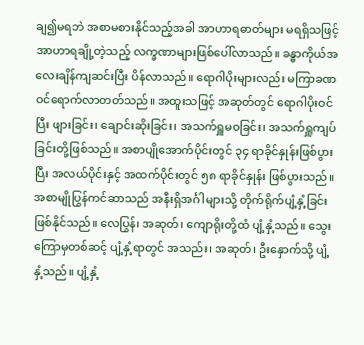ချ၍မရဘဲ အစာမစားနိုင်သည့်အခါ အာဟာရဓာတ်များ မရရှိသဖြင့် အာဟာရချို့တဲ့သည့် လက္ခဏာများဖြစ်ပေါ်လာသည်။ ခန္ဓာကိုယ်အလေးချိန်ကျဆင်းပြီး ပိန်လာသည်။ ရောဂါပိုးများလည်း မကြာခဏ ဝင်ရောက်လာတတ်သည်။ အထူးသဖြင့် အဆုတ်တွင် ရောဂါပိုးဝင်ပြီး ဖျားခြင်း၊ ချောင်းဆိုးခြင်း၊ အသက်ရှူမဝခြင်း၊ အသက်ရှူကျပ်ခြင်းတို့ဖြစ်သည်။ အစာပျိုအောက်ပိုင်းတွင် ၃၄ ရာခိုင်နှုန်းဖြစ်ပွားပြီး အလယ်ပိုင်းနှင့် အထက်ပိုင်းတွင် ၅၈ ရာခိုင်နှုန်း ဖြစ်ပွားသည်။ အစာမျိုပြွန်ကင်ဆာသည် အနီးရှိအင်္ဂါများသို့ တိုက်ရိုက်ပျံ့နှံ့ခြင်း ဖြစ်နိုင်သည်။ လေပြွန်၊ အဆုတ်၊ ကျောရိုးတို့ထံ ပျံ့နှံ့သည်။ သွေးကြောမှတစ်ဆင့် ပျံ့နှံ့ရာတွင် အသည်း၊ အဆုတ်၊ ဦးနှောက်သို့ ပျံ့နှံ့သည်။ ပျံ့နှံ့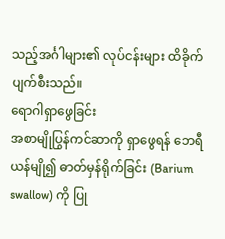သည့်အင်္ဂါများ၏ လုပ်ငန်းများ ထိခိုက်ပျက်စီးသည်။
ရောဂါရှာဖွေခြင်း
အစာမျိုပြွန်ကင်ဆာကို ရှာဖွေရန် ဘေရီယန်မျို၍ ဓာတ်မှန်ရိုက်ခြင်း (Barium swallow) ကို ပြု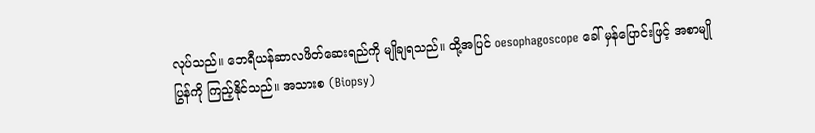လုပ်သည်။ ဘေရီယန်ဆာလဖိတ်ဆေးရည်ကို မျိုချရသည်။ ထို့အပြင် oesophagoscope ခေါ် မှန်ပြောင်းဖြင့် အစာမျိုပြွန်ကို ကြည့်နိုင်သည်။ အသားစ (Biopsy)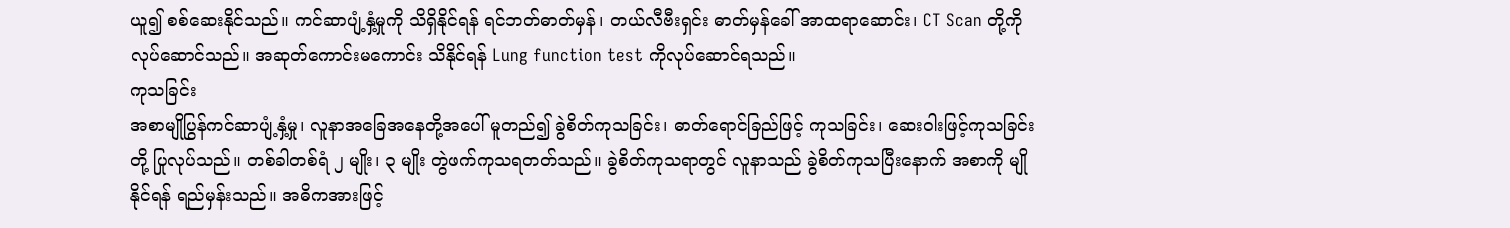ယူ၍ စစ်ဆေးနိုင်သည်။ ကင်ဆာပျံ့နှံ့မှုကို သိရှိနိုင်ရန် ရင်ဘတ်ဓာတ်မှန်၊ တယ်လီဗီးရှင်း ဓာတ်မှန်ခေါ် အာထရာဆောင်း၊ CT Scan တို့ကို လုပ်ဆောင်သည်။ အဆုတ်ကောင်းမကောင်း သိနိုင်ရန် Lung function test ကိုလုပ်ဆောင်ရသည်။
ကုသခြင်း
အစာမျိုပြွန်ကင်ဆာပျံ့နှံ့မှု၊ လူနာအခြေအနေတို့အပေါ် မူတည်၍ ခွဲစိတ်ကုသခြင်း၊ ဓာတ်ရောင်ခြည်ဖြင့် ကုသခြင်း၊ ဆေးဝါးဖြင့်ကုသခြင်းတို့ ပြုလုပ်သည်။ တစ်ခါတစ်ရံ ၂ မျိုး၊ ၃ မျိုး တွဲဖက်ကုသရတတ်သည်။ ခွဲစိတ်ကုသရာတွင် လူနာသည် ခွဲစိတ်ကုသပြီးနောက် အစာကို မျိုနိုင်ရန် ရည်မှန်းသည်။ အဓိကအားဖြင့်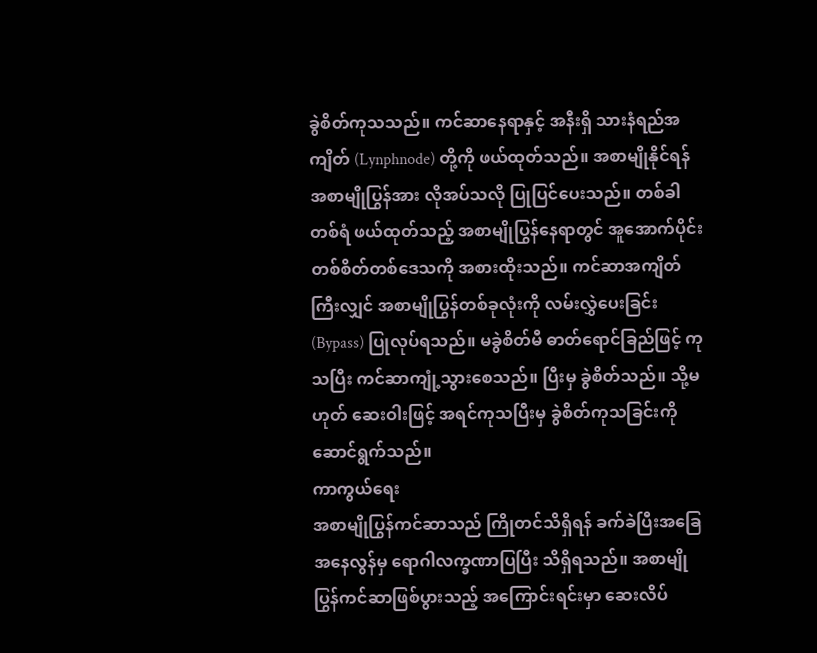ခွဲစိတ်ကုသသည်။ ကင်ဆာနေရာနှင့် အနီးရှိ သားနံရည်အကျိတ် (Lynphnode) တို့ကို ဖယ်ထုတ်သည်။ အစာမျိုနိုင်ရန် အစာမျိုပြွန်အား လိုအပ်သလို ပြုပြင်ပေးသည်။ တစ်ခါတစ်ရံ ဖယ်ထုတ်သည့် အစာမျိုပြွန်နေရာတွင် အူအောက်ပိုင်းတစ်စိတ်တစ်ဒေသကို အစားထိုးသည်။ ကင်ဆာအကျိတ်ကြီးလျှင် အစာမျိုပြွန်တစ်ခုလုံးကို လမ်းလွှဲပေးခြင်း (Bypass) ပြုလုပ်ရသည်။ မခွဲစိတ်မီ ဓာတ်ရောင်ခြည်ဖြင့် ကုသပြီး ကင်ဆာကျုံ့သွားစေသည်။ ပြီးမှ ခွဲစိတ်သည်။ သို့မဟုတ် ဆေးဝါးဖြင့် အရင်ကုသပြီးမှ ခွဲစိတ်ကုသခြင်းကို ဆောင်ရွက်သည်။
ကာကွယ်ရေး
အစာမျိုပြွန်ကင်ဆာသည် ကြိုတင်သိရှိရန် ခက်ခဲပြီးအခြေအနေလွန်မှ ရောဂါလက္ခဏာပြပြီး သိရှိရသည်။ အစာမျိုပြွန်ကင်ဆာဖြစ်ပွားသည့် အကြောင်းရင်းမှာ ဆေးလိပ်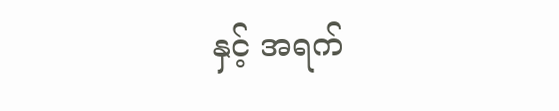နှင့် အရက်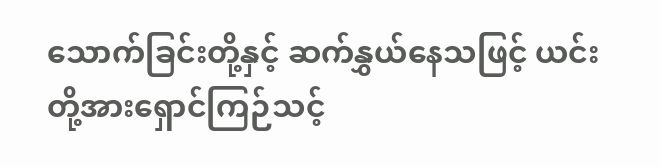သောက်ခြင်းတို့နှင့် ဆက်နွှယ်နေသဖြင့် ယင်းတို့အားရှောင်ကြဉ်သင့်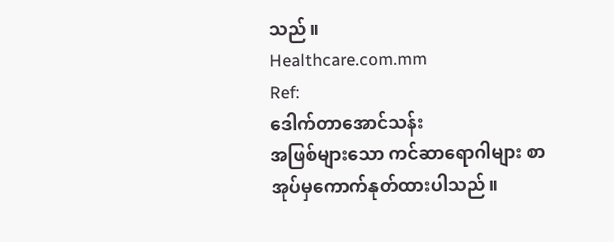သည်။
Healthcare.com.mm
Ref:
ဒေါက်တာအောင်သန်း
အဖြစ်များသော ကင်ဆာရောဂါများ စာအုပ်မှကောက်နုတ်ထားပါသည်။